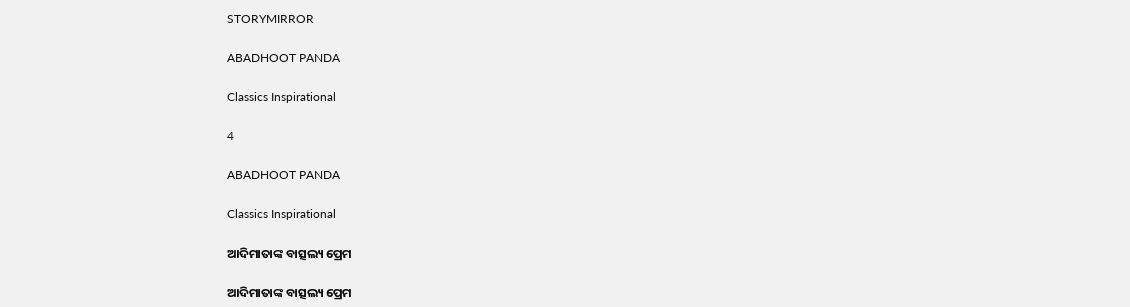STORYMIRROR

ABADHOOT PANDA

Classics Inspirational

4

ABADHOOT PANDA

Classics Inspirational

ଆଦିମାତାଙ୍କ ବାତ୍ସଲ୍ୟ ପ୍ରେମ

ଆଦିମାତାଙ୍କ ବାତ୍ସଲ୍ୟ ପ୍ରେମ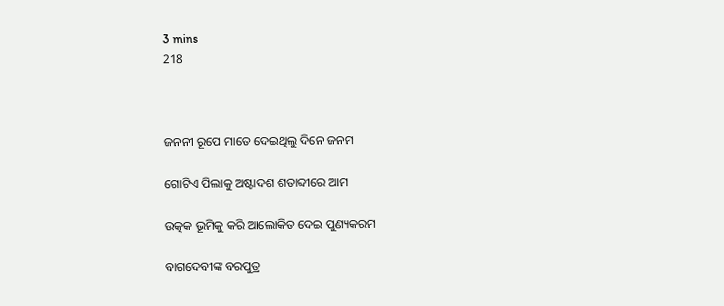3 mins
218



ଜନନୀ ରୂପେ ମାତେ ଦେଇଥିଲୁ ଦିନେ ଜନମ

ଗୋଟିଏ ପିଲାକୁ ଅଷ୍ଟାଦଶ ଶତାବ୍ଦୀରେ ଆମ

ଉତ୍କକ ଭୂମିକୁ କରି ଆଲୋକିତ ଦେଇ ପୁଣ୍ୟକରମ

ବାଗଦେବୀଙ୍କ ବରପୁତ୍ର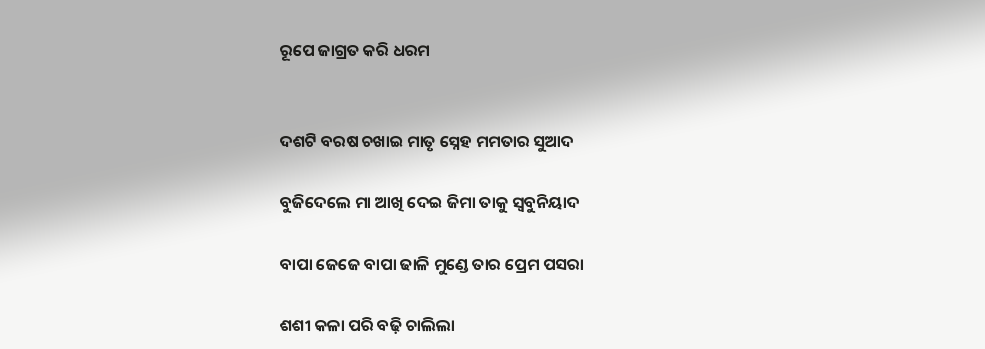ରୂପେ ଜାଗ୍ରତ କରି ଧରମ


ଦଶଟି ବରଷ ଚଖାଇ ମାତୃ ସ୍ନେହ ମମତାର ସୁଆଦ

ବୁଜିଦେଲେ ମା ଆଖି ଦେଇ ଜିମା ତାକୁ ସ୍ୱବୁନିୟାଦ

ବାପା ଜେଜେ ବାପା ଢାଳି ମୁଣ୍ଡେ ତାର ପ୍ରେମ ପସରା

ଶଶୀ କଳା ପରି ବଢ଼ି ଚାଲିଲା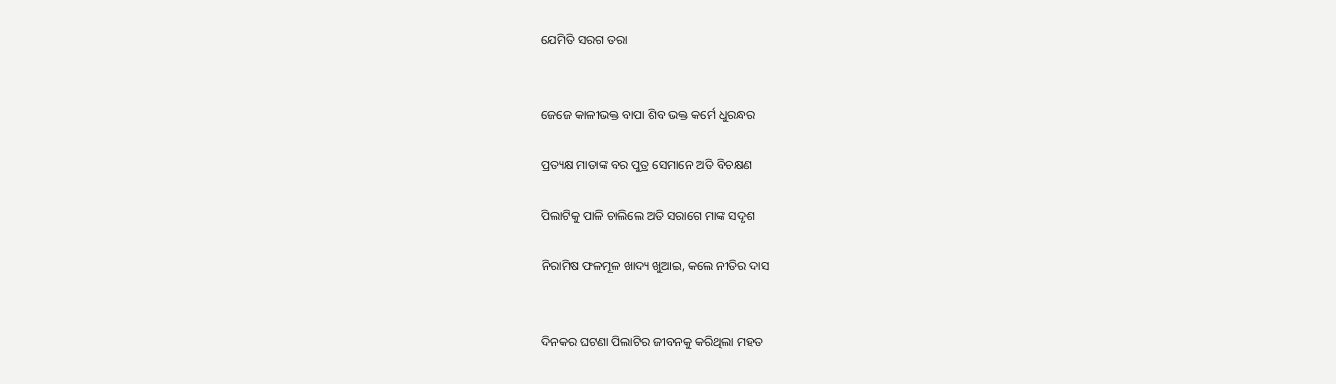ଯେମିତି ସରଗ ତରା


ଜେଜେ କାଳୀଭକ୍ତ ବାପା ଶିବ ଭକ୍ତ କର୍ମେ ଧୁରନ୍ଧର

ପ୍ରତ୍ୟକ୍ଷ ମାତାଙ୍କ ବର ପୁତ୍ର ସେମାନେ ଅତି ବିଚକ୍ଷଣ

ପିଲାଟିକୁ ପାଳି ଚାଲିଲେ ଅତି ସରାଗେ ମାଙ୍କ ସଦୃଶ

ନିରାମିଷ ଫଳମୂଳ ଖାଦ୍ୟ ଖୁଆଇ, କଲେ ନୀତିର ଦାସ


ଦିନକର ଘଟଣା ପିଲାଟିର ଜୀବନକୁ କରିଥିଲା ମହତ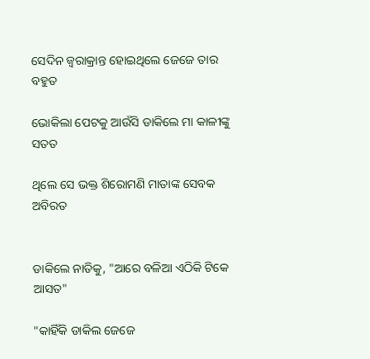ସେଦିନ ଜ୍ୱରାକ୍ରାନ୍ତ ହୋଇଥିଲେ ଜେଜେ ତାର ବହୁତ

ଭୋକିଲା ପେଟକୁ ଆଉଁସି ଡାକିଲେ ମା କାଳୀଙ୍କୁ ସତତ

ଥିଲେ ସେ ଭକ୍ତ ଶିରୋମଣି ମାତାଙ୍କ ସେବକ ଅବିରତ


ଡାକିଲେ ନାତିକୁ, "ଆରେ ବଳିଆ ଏଠିକି ଟିକେ ଆସତ"

"କାହିଁକି ଡାକିଲ ଜେଜେ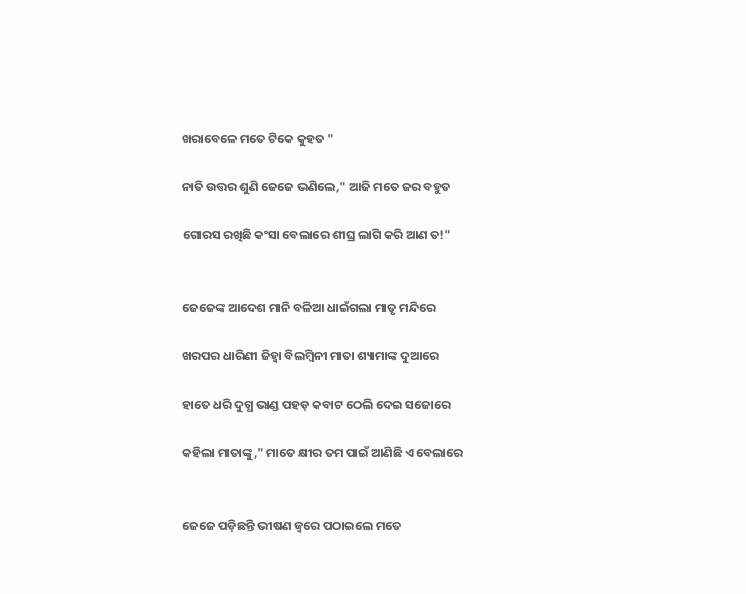ଖରାବେଳେ ମତେ ଟିକେ କୁହତ "

ନାତି ଉତ୍ତର ଶୁଣି ଜେଜେ ଭଣିଲେ," ଆଜି ମତେ ଜର ବହୁତ

ଗୋରସ ରଖିଛି କଂସା ବେଲାରେ ଶୀଘ୍ର ଲାଗି କରି ଆଣ ତ!"


ଜେଜେଙ୍କ ଆଦେଶ ମାନି ବଳିଆ ଧାଇଁଗଲା ମାତୃ ମନ୍ଦିରେ

ଖରପର ଧାରିଣୀ ଜିହ୍ୱା ବିଲମ୍ବିନୀ ମାତା ଶ୍ୟାମାଙ୍କ ଦୁଆରେ

ହାତେ ଧରି ଦୁଗ୍ଧ ଭାଣ୍ଡ ପହଡ଼ କବାଟ ଠେଲି ଦେଇ ସଜୋରେ

କହିଲା ମାତାଙ୍କୁ," ମାତେ କ୍ଷୀର ତମ ପାଇଁ ଆଣିଛି ଏ ବେଲାରେ


ଜେଜେ ପଡ଼ିଛନ୍ତି ଭୀଷଣ ଜ୍ୱରେ ପଠାଇଲେ ମତେ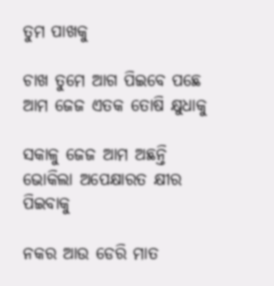ତୁମ ପାଖକୁ

ଚାଖ ତୁମେ ଆଗ ପିଇବେ ପଛେ ଆମ ଜେଜ ଏତକ ତୋଷି କ୍ଷୁଧାକୁ

ସକାଳୁ ଜେଜ ଆମ ଅଛନ୍ତି ଭୋକିଲା ଅପେକ୍ଷାରତ କ୍ଷୀର ପିଇବାକୁ

ନକର ଆଉ ଡେରି ମାତ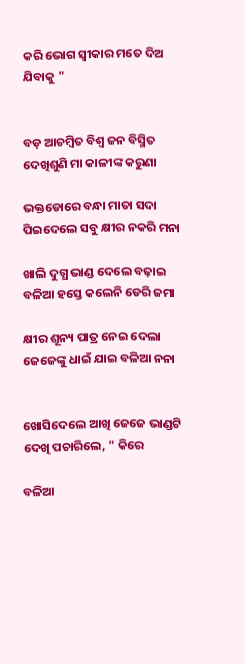କରି ଭୋଗ ସ୍ୱୀକାର ମତେ ଦିଅ ଯିବାକୁ "


ବଡ଼ ଆଚମ୍ବିତ ବିଶ୍ୱ ଜନ ବିସ୍ମିତ ଦେଖିଶୁଣି ମା କାଳୀଙ୍କ କରୁଣା

ଭକ୍ତଡୋରେ ବନ୍ଧା ମାତା ସଦା ପିଇଦେଲେ ସବୁ କ୍ଷୀର ନକରି ମନା

ଖାଲି ଦୁଗ୍ଧ ଭାଣ୍ଡ ଦେଲେ ବଢ଼ାଇ ବଳିଆ ହସ୍ତେ କଲେନି ଡେରି ଜମା

କ୍ଷୀର ଶୂନ୍ୟ ପାତ୍ର ନେଇ ଦେଲା ଜେଜେଙ୍କୁ ଧାଇଁ ଯାଇ ବଳିଆ ନନା


ଖୋସିଦେଲେ ଆଖି ଜେଜେ ଭାଣ୍ଡଟି ଦେଖି ପଚାରିଲେ, " କିରେ

ବଳିଆ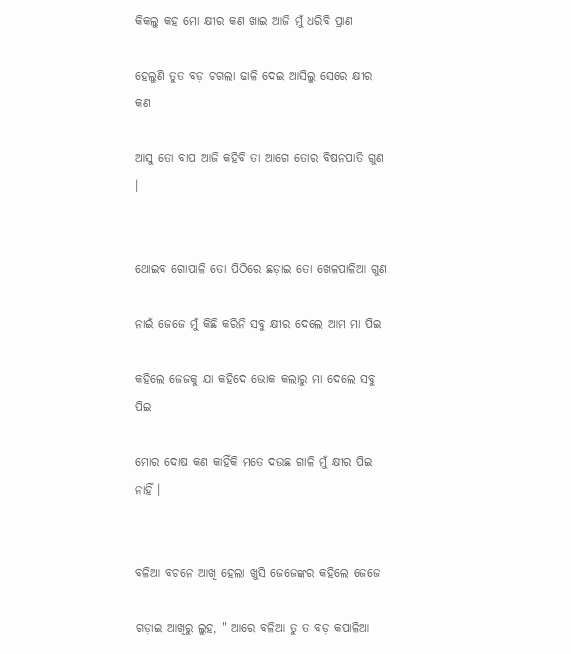କିକଲୁ କହ ମୋ କ୍ଷୀର କଣ ଖାଇ ଆଜି ମୁଁ ଧରିବି ପ୍ରାଣ

ହେଲୁଣି ତୁତ ବଡ଼ ଚଗଲା ଢାଳି ଦେଇ ଆସିଲୁ ସେରେ କ୍ଷୀର କଣ

ଆସୁ ତୋ ବାପ ଆଜି କହିବି ତା ଆଗେ ତୋର ବିଷନପାତି ଗୁଣ ।


ଥୋଇବ ଗୋପାଳି ତୋ ପିଠିରେ ଛଡ଼ାଇ ତୋ ଖେଳପାଳିଆ ଗୁଣ

ନାଇଁ ଜେଜେ ମୁଁ କିଛି କରିନି ସବୁ କ୍ଷୀର ଦେଲେ ଆମ ମା ପିଇ

କହିଲେ ଜେଜକୁ ଯା କହିଦେ ଭୋକ କଲାରୁ ମା ଦେଲେ ସବୁ ପିଇ

ମୋର ଦୋଷ କଣ କାହିଁକି ମତେ ଦଉଛ ଗାଳି ମୁଁ କ୍ଷୀର ପିଇ ନାହିଁ ।


ବଳିଆ ବଚନେ ଆଖି ହେଲା ଖୁସି ଜେଜେଙ୍କର କହିଲେ ଜେଜେ

ଗଡ଼ାଇ ଆଖିରୁ ଲୁହ, " ଆରେ ବଳିଆ ତୁ ତ ବଡ଼ କପାଳିଆ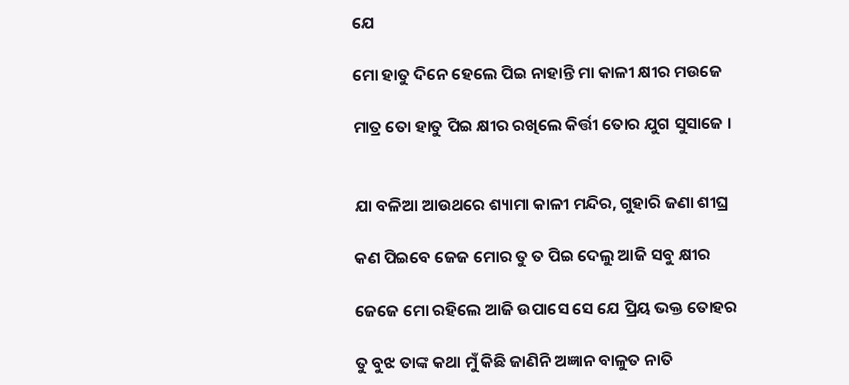ଯେ

ମୋ ହାତୁ ଦିନେ ହେଲେ ପିଇ ନାହାନ୍ତି ମା କାଳୀ କ୍ଷୀର ମଉଜେ

ମାତ୍ର ତୋ ହାତୁ ପିଇ କ୍ଷୀର ରଖିଲେ କିର୍ତ୍ତୀ ତୋର ଯୁଗ ସୁସାଜେ ।


ଯା ବଳିଆ ଆଉଥରେ ଶ୍ୟାମା କାଳୀ ମନ୍ଦିର, ଗୁହାରି ଜଣା ଶୀଘ୍ର

କଣ ପିଇବେ ଜେଜ ମୋର ତୁ ତ ପିଇ ଦେଲୁ ଆଜି ସବୁ କ୍ଷୀର

ଜେଜେ ମୋ ରହିଲେ ଆଜି ଉପାସେ ସେ ଯେ ପ୍ରିୟ ଭକ୍ତ ତୋହର

ତୁ ବୁଝ ତାଙ୍କ କଥା ମୁଁ କିଛି ଜାଣିନି ଅଜ୍ଞାନ ବାଳୁତ ନାତି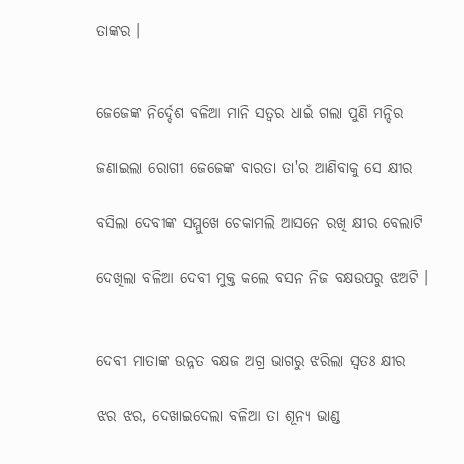ତାଙ୍କର ।


ଜେଜେଙ୍କ ନିର୍ଦ୍ଦେଶ ବଳିଆ ମାନି ସତ୍ୱର ଧାଇଁ ଗଲା ପୁଣି ମନ୍ଦିର

ଜଣାଇଲା ରୋଗୀ ଜେଜେଙ୍କ ବାରତା ତା'ର ଆଣିବାକୁ ସେ କ୍ଷୀର

ବସିଲା ଦେବୀଙ୍କ ସମ୍ମୁଖେ ଚେକାମଲି ଆସନେ ରଖି କ୍ଷୀର ବେଲାଟି

ଦେଖିଲା ବଳିଆ ଦେବୀ ମୁକ୍ତ କଲେ ବସନ ନିଜ ବକ୍ଷଉପରୁ ଝଅଟି ।


ଦେବୀ ମାତାଙ୍କ ଉନ୍ନତ ବକ୍ଷଜ ଅଗ୍ର ଭାଗରୁ ଝରିଲା ସ୍ୱତଃ କ୍ଷୀର

ଝର ଝର, ଦେଖାଇଦେଲା ବଳିଆ ତା ଶୂନ୍ୟ ଭାଣ୍ଡ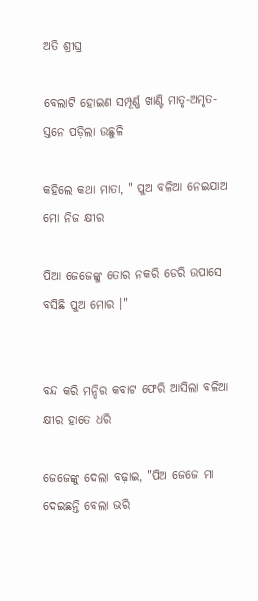ଅତି ଶ୍ରୀଘ୍ର

ବେଲାଟି ହୋଇଣ ସମ୍ପୂର୍ଣ୍ଣ ଖାଣ୍ଟି ମାତୃ-ଅମୃତ-ସ୍ତନେ ପଡ଼ିଲା ଉଛୁଳି

କହିଲେ କଥା ମାତା, " ପୁଅ ବଳିଆ ନେଇଯାଅ ମୋ ନିଜ କ୍ଷୀର

ପିଆ ଜେଜେଙ୍କୁ ତୋର ନକରି ଡେରି ଉପାସେ ବସିଛି ପୁଅ ମୋର ।"


ବନ୍ଦ କରି ମନ୍ଦିର କବାଟ ଫେରି ଆସିଲା ବଳିଆ କ୍ଷୀର ହାତେ ଧରି

ଜେଜେଙ୍କୁ ଦେଲା ବଢ଼ାଇ, "ପିଅ ଜେଜେ ମା ଦେଇଛନ୍ତି ବେଲା ଭରି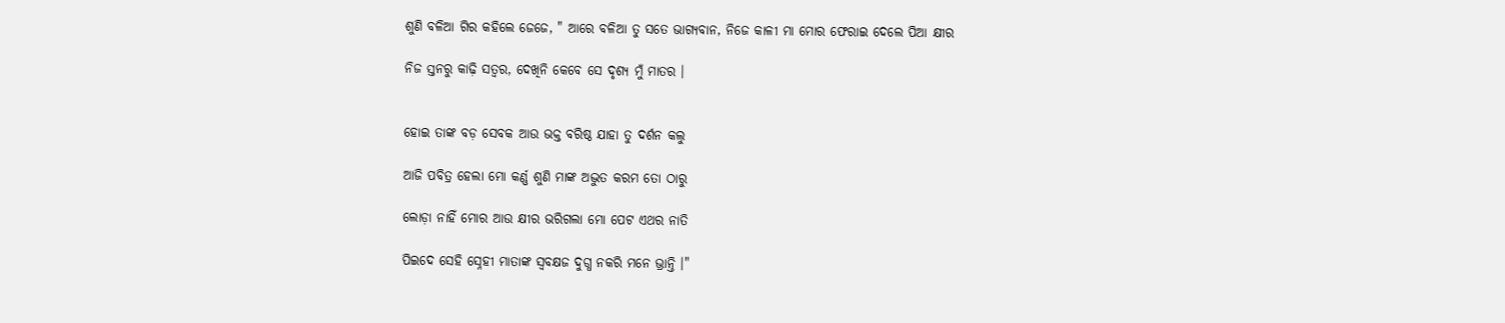ଶୁଣି ବଳିଆ ଗିର କହିଲେ ଜେଜେ, " ଆରେ ବଳିଆ ତୁ ସତେ ଭାଗ୍ୟବାନ, ନିଜେ କାଳୀ ମା ମୋର ଫେରାଇ ଦେଲେ ପିଆ କ୍ଷୀର

ନିଜ ସ୍ତନରୁ କାଢ଼ି ସତ୍ୱର, ଦେଖିନି କେବେ ସେ ଦୃଶ୍ୟ ମୁଁ ମାତର ।


ହୋଇ ତାଙ୍କ ବଡ଼ ସେବକ ଆଉ ଭକ୍ତ ବରିଷ୍ଠ ଯାହା ତୁ ଦର୍ଶନ କଲୁ

ଆଜି ପବିତ୍ର ହେଲା ମୋ କର୍ଣ୍ଣ ଶୁଣି ମାଙ୍କ ଅଦ୍ଭୁତ କରମ ତୋ ଠାରୁ

ଲୋଡ଼ା ନାହିଁ ମୋର ଆଉ କ୍ଷୀର ଭରିଗଲା ମୋ ପେଟ ଏଥର ନାତି

ପିଇଦେ ସେହି ସ୍ନେହୀ ମାତାଙ୍କ ସ୍ୱବକ୍ଷଜ ଦୁଗ୍ଧ ନକରି ମନେ ଭ୍ରାନ୍ତି ।"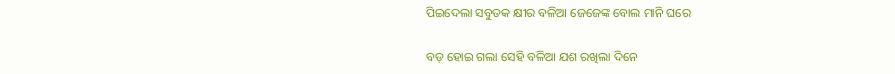ପିଇଦେଲା ସବୁତକ କ୍ଷୀର ବଳିଆ ଜେଜେଙ୍କ ବୋଲ ମାନି ଘରେ

ବଡ଼ ହୋଇ ଗଲା ସେହି ବଳିଆ ଯଶ ରଖିଲା ଦିନେ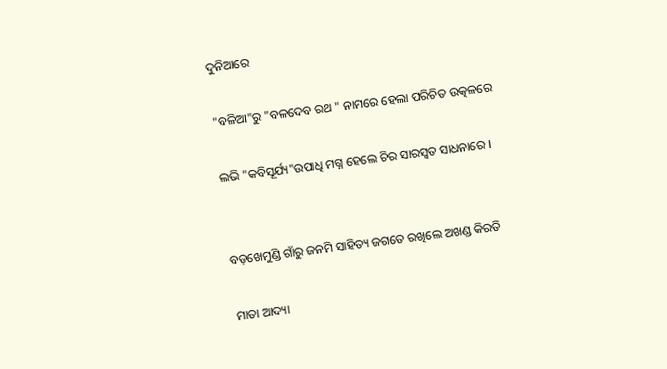ଦୁନିଆରେ

"ବଳିଆ"ରୁ "ବଳଦେବ ରଥ " ନାମରେ ହେଲା ପରିଚିତ ଉତ୍କଳରେ

ଲଭି "କବିସୂର୍ଯ୍ୟ"ଉପାଧି ମଗ୍ନ ହେଲେ ଚିର ସାରସ୍ୱତ ସାଧନାରେ ।


ବଡ଼ଖେମୁଣ୍ଡି ଗାଁରୁ ଜନମି ସାହିତ୍ୟ ଜଗତେ ରଖିଲେ ଅଖଣ୍ଡ କିରତି

ମାତା ଆଦ୍ୟା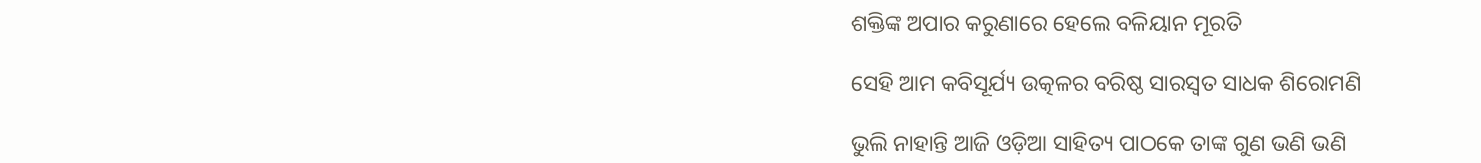ଶକ୍ତିଙ୍କ ଅପାର କରୁଣାରେ ହେଲେ ବଳିୟାନ ମୂରତି

ସେହି ଆମ କବିସୂର୍ଯ୍ୟ ଉତ୍କଳର ବରିଷ୍ଠ ସାରସ୍ୱତ ସାଧକ ଶିରୋମଣି

ଭୁଲି ନାହାନ୍ତି ଆଜି ଓଡ଼ିଆ ସାହିତ୍ୟ ପାଠକେ ତାଙ୍କ ଗୁଣ ଭଣି ଭଣି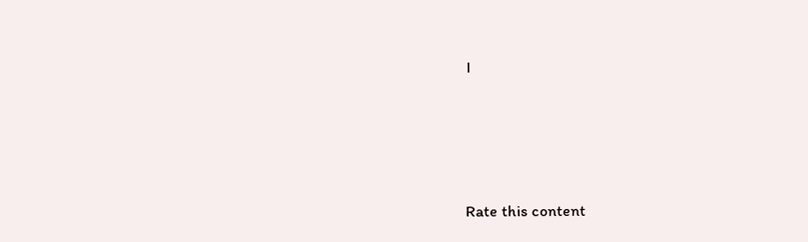।




Rate this content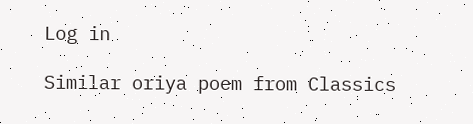Log in

Similar oriya poem from Classics